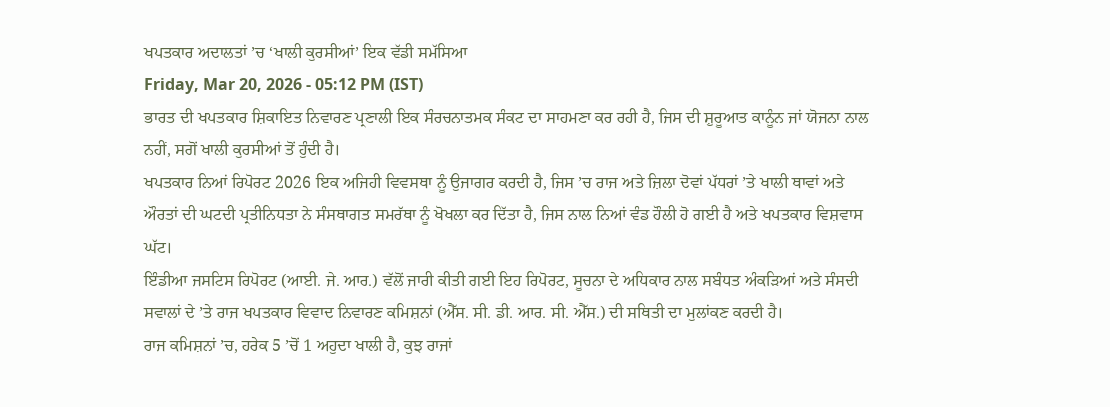ਖਪਤਕਾਰ ਅਦਾਲਤਾਂ ’ਚ ‘ਖਾਲੀ ਕੁਰਸੀਆਂ’ ਇਕ ਵੱਡੀ ਸਮੱਸਿਆ
Friday, Mar 20, 2026 - 05:12 PM (IST)
ਭਾਰਤ ਦੀ ਖਪਤਕਾਰ ਸ਼ਿਕਾਇਤ ਨਿਵਾਰਣ ਪ੍ਰਣਾਲੀ ਇਕ ਸੰਰਚਨਾਤਮਕ ਸੰਕਟ ਦਾ ਸਾਹਮਣਾ ਕਰ ਰਹੀ ਹੈ, ਜਿਸ ਦੀ ਸ਼ੁਰੂਆਤ ਕਾਨੂੰਨ ਜਾਂ ਯੋਜਨਾ ਨਾਲ ਨਹੀਂ, ਸਗੋਂ ਖਾਲੀ ਕੁਰਸੀਆਂ ਤੋਂ ਹੁੰਦੀ ਹੈ।
ਖਪਤਕਾਰ ਨਿਆਂ ਰਿਪੋਰਟ 2026 ਇਕ ਅਜਿਹੀ ਵਿਵਸਥਾ ਨੂੰ ਉਜਾਗਰ ਕਰਦੀ ਹੈ, ਜਿਸ ’ਚ ਰਾਜ ਅਤੇ ਜ਼ਿਲਾ ਦੋਵਾਂ ਪੱਧਰਾਂ ’ਤੇ ਖਾਲੀ ਥਾਵਾਂ ਅਤੇ ਔਰਤਾਂ ਦੀ ਘਟਦੀ ਪ੍ਰਤੀਨਿਧਤਾ ਨੇ ਸੰਸਥਾਗਤ ਸਮਰੱਥਾ ਨੂੰ ਖੋਖਲਾ ਕਰ ਦਿੱਤਾ ਹੈ, ਜਿਸ ਨਾਲ ਨਿਆਂ ਵੰਡ ਹੌਲੀ ਹੋ ਗਈ ਹੈ ਅਤੇ ਖਪਤਕਾਰ ਵਿਸ਼ਵਾਸ ਘੱਟ।
ਇੰਡੀਆ ਜਸਟਿਸ ਰਿਪੋਰਟ (ਆਈ. ਜੇ. ਆਰ.) ਵੱਲੋਂ ਜਾਰੀ ਕੀਤੀ ਗਈ ਇਹ ਰਿਪੋਰਟ, ਸੂਚਨਾ ਦੇ ਅਧਿਕਾਰ ਨਾਲ ਸਬੰਧਤ ਅੰਕੜਿਆਂ ਅਤੇ ਸੰਸਦੀ ਸਵਾਲਾਂ ਦੇ ’ਤੇ ਰਾਜ ਖਪਤਕਾਰ ਵਿਵਾਦ ਨਿਵਾਰਣ ਕਮਿਸ਼ਨਾਂ (ਐੱਸ. ਸੀ. ਡੀ. ਆਰ. ਸੀ. ਐੱਸ.) ਦੀ ਸਥਿਤੀ ਦਾ ਮੁਲਾਂਕਣ ਕਰਦੀ ਹੈ।
ਰਾਜ ਕਮਿਸ਼ਨਾਂ ’ਚ, ਹਰੇਕ 5 ’ਚੋਂ 1 ਅਹੁਦਾ ਖਾਲੀ ਹੈ, ਕੁਝ ਰਾਜਾਂ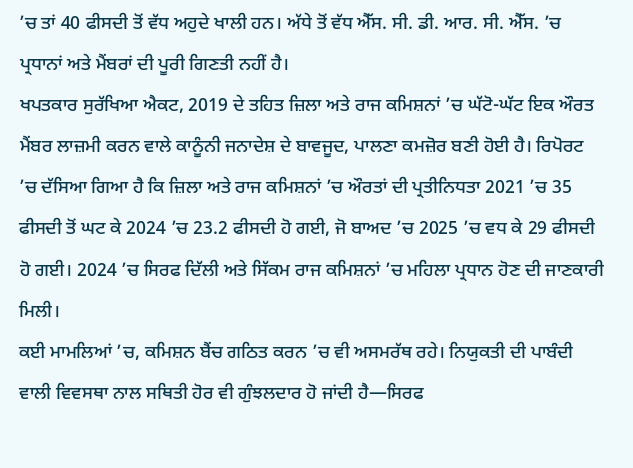’ਚ ਤਾਂ 40 ਫੀਸਦੀ ਤੋਂ ਵੱਧ ਅਹੁਦੇ ਖਾਲੀ ਹਨ। ਅੱਧੇ ਤੋਂ ਵੱਧ ਐੱਸ. ਸੀ. ਡੀ. ਆਰ. ਸੀ. ਐੱਸ. ’ਚ ਪ੍ਰਧਾਨਾਂ ਅਤੇ ਮੈਂਬਰਾਂ ਦੀ ਪੂਰੀ ਗਿਣਤੀ ਨਹੀਂ ਹੈ।
ਖਪਤਕਾਰ ਸੁਰੱਖਿਆ ਐਕਟ, 2019 ਦੇ ਤਹਿਤ ਜ਼ਿਲਾ ਅਤੇ ਰਾਜ ਕਮਿਸ਼ਨਾਂ ’ਚ ਘੱਟੋ-ਘੱਟ ਇਕ ਔਰਤ ਮੈਂਬਰ ਲਾਜ਼ਮੀ ਕਰਨ ਵਾਲੇ ਕਾਨੂੰਨੀ ਜਨਾਦੇਸ਼ ਦੇ ਬਾਵਜੂਦ, ਪਾਲਣਾ ਕਮਜ਼ੋਰ ਬਣੀ ਹੋਈ ਹੈ। ਰਿਪੋਰਟ ’ਚ ਦੱਸਿਆ ਗਿਆ ਹੈ ਕਿ ਜ਼ਿਲਾ ਅਤੇ ਰਾਜ ਕਮਿਸ਼ਨਾਂ ’ਚ ਔਰਤਾਂ ਦੀ ਪ੍ਰਤੀਨਿਧਤਾ 2021 ’ਚ 35 ਫੀਸਦੀ ਤੋਂ ਘਟ ਕੇ 2024 ’ਚ 23.2 ਫੀਸਦੀ ਹੋ ਗਈ, ਜੋ ਬਾਅਦ ’ਚ 2025 ’ਚ ਵਧ ਕੇ 29 ਫੀਸਦੀ ਹੋ ਗਈ। 2024 ’ਚ ਸਿਰਫ ਦਿੱਲੀ ਅਤੇ ਸਿੱਕਮ ਰਾਜ ਕਮਿਸ਼ਨਾਂ ’ਚ ਮਹਿਲਾ ਪ੍ਰਧਾਨ ਹੋਣ ਦੀ ਜਾਣਕਾਰੀ ਮਿਲੀ।
ਕਈ ਮਾਮਲਿਆਂ ’ਚ, ਕਮਿਸ਼ਨ ਬੈਂਚ ਗਠਿਤ ਕਰਨ ’ਚ ਵੀ ਅਸਮਰੱਥ ਰਹੇ। ਨਿਯੁਕਤੀ ਦੀ ਪਾਬੰਦੀ ਵਾਲੀ ਵਿਵਸਥਾ ਨਾਲ ਸਥਿਤੀ ਹੋਰ ਵੀ ਗੁੰਝਲਦਾਰ ਹੋ ਜਾਂਦੀ ਹੈ—ਸਿਰਫ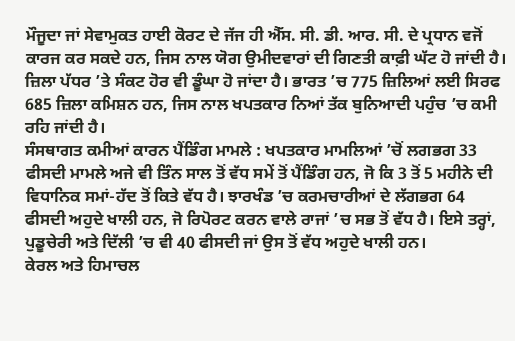ਮੌਜੂਦਾ ਜਾਂ ਸੇਵਾਮੁਕਤ ਹਾਈ ਕੋਰਟ ਦੇ ਜੱਜ ਹੀ ਐੱਸ. ਸੀ. ਡੀ. ਆਰ. ਸੀ. ਦੇ ਪ੍ਰਧਾਨ ਵਜੋਂ ਕਾਰਜ ਕਰ ਸਕਦੇ ਹਨ, ਜਿਸ ਨਾਲ ਯੋਗ ਉਮੀਦਵਾਰਾਂ ਦੀ ਗਿਣਤੀ ਕਾਫ਼ੀ ਘੱਟ ਹੋ ਜਾਂਦੀ ਹੈ। ਜ਼ਿਲਾ ਪੱਧਰ ’ਤੇ ਸੰਕਟ ਹੋਰ ਵੀ ਡੂੰਘਾ ਹੋ ਜਾਂਦਾ ਹੈ। ਭਾਰਤ ’ਚ 775 ਜ਼ਿਲਿਆਂ ਲਈ ਸਿਰਫ 685 ਜ਼ਿਲਾ ਕਮਿਸ਼ਨ ਹਨ, ਜਿਸ ਨਾਲ ਖਪਤਕਾਰ ਨਿਆਂ ਤੱਕ ਬੁਨਿਆਦੀ ਪਹੁੰਚ ’ਚ ਕਮੀ ਰਹਿ ਜਾਂਦੀ ਹੈ।
ਸੰਸਥਾਗਤ ਕਮੀਆਂ ਕਾਰਨ ਪੈਂਡਿੰਗ ਮਾਮਲੇ : ਖਪਤਕਾਰ ਮਾਮਲਿਆਂ ’ਚੋਂ ਲਗਭਗ 33 ਫੀਸਦੀ ਮਾਮਲੇ ਅਜੇ ਵੀ ਤਿੰਨ ਸਾਲ ਤੋਂ ਵੱਧ ਸਮੇਂ ਤੋਂ ਪੈਂਡਿੰਗ ਹਨ, ਜੋ ਕਿ 3 ਤੋਂ 5 ਮਹੀਨੇ ਦੀ ਵਿਧਾਨਿਕ ਸਮਾਂ-ਹੱਦ ਤੋਂ ਕਿਤੇ ਵੱਧ ਹੈ। ਝਾਰਖੰਡ ’ਚ ਕਰਮਚਾਰੀਆਂ ਦੇ ਲੱਗਭਗ 64 ਫੀਸਦੀ ਅਹੁਦੇ ਖਾਲੀ ਹਨ, ਜੋ ਰਿਪੋਰਟ ਕਰਨ ਵਾਲੇ ਰਾਜਾਂ ’ਚ ਸਭ ਤੋਂ ਵੱਧ ਹੈ। ਇਸੇ ਤਰ੍ਹਾਂ, ਪੁਡੂਚੇਰੀ ਅਤੇ ਦਿੱਲੀ ’ਚ ਵੀ 40 ਫੀਸਦੀ ਜਾਂ ਉਸ ਤੋਂ ਵੱਧ ਅਹੁਦੇ ਖਾਲੀ ਹਨ।
ਕੇਰਲ ਅਤੇ ਹਿਮਾਚਲ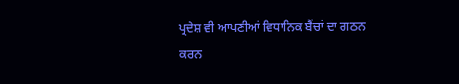ਪ੍ਰਦੇਸ਼ ਵੀ ਆਪਣੀਆਂ ਵਿਧਾਨਿਕ ਬੈਂਚਾਂ ਦਾ ਗਠਨ ਕਰਨ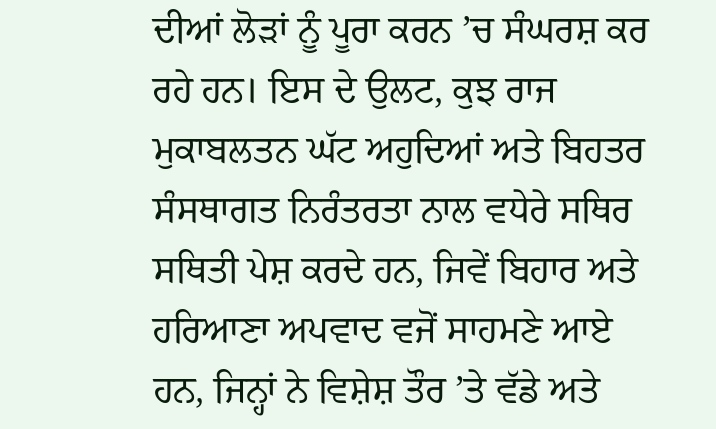ਦੀਆਂ ਲੋੜਾਂ ਨੂੰ ਪੂਰਾ ਕਰਨ ’ਚ ਸੰਘਰਸ਼ ਕਰ ਰਹੇ ਹਨ। ਇਸ ਦੇ ਉਲਟ, ਕੁਝ ਰਾਜ ਮੁਕਾਬਲਤਨ ਘੱਟ ਅਹੁਦਿਆਂ ਅਤੇ ਬਿਹਤਰ ਸੰਸਥਾਗਤ ਨਿਰੰਤਰਤਾ ਨਾਲ ਵਧੇਰੇ ਸਥਿਰ ਸਥਿਤੀ ਪੇਸ਼ ਕਰਦੇ ਹਨ, ਜਿਵੇਂ ਬਿਹਾਰ ਅਤੇ ਹਰਿਆਣਾ ਅਪਵਾਦ ਵਜੋਂ ਸਾਹਮਣੇ ਆਏ ਹਨ, ਜਿਨ੍ਹਾਂ ਨੇ ਵਿਸ਼ੇਸ਼ ਤੌਰ ’ਤੇ ਵੱਡੇ ਅਤੇ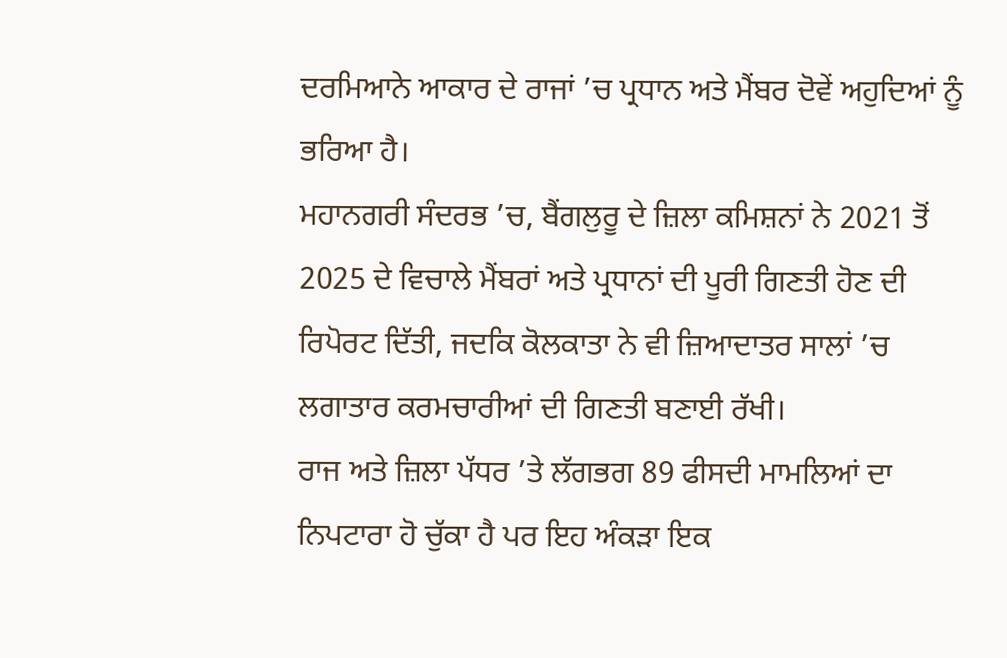ਦਰਮਿਆਨੇ ਆਕਾਰ ਦੇ ਰਾਜਾਂ ’ਚ ਪ੍ਰਧਾਨ ਅਤੇ ਮੈਂਬਰ ਦੋਵੇਂ ਅਹੁਦਿਆਂ ਨੂੰ ਭਰਿਆ ਹੈ।
ਮਹਾਨਗਰੀ ਸੰਦਰਭ ’ਚ, ਬੈਂਗਲੁਰੂ ਦੇ ਜ਼ਿਲਾ ਕਮਿਸ਼ਨਾਂ ਨੇ 2021 ਤੋਂ 2025 ਦੇ ਵਿਚਾਲੇ ਮੈਂਬਰਾਂ ਅਤੇ ਪ੍ਰਧਾਨਾਂ ਦੀ ਪੂਰੀ ਗਿਣਤੀ ਹੋਣ ਦੀ ਰਿਪੋਰਟ ਦਿੱਤੀ, ਜਦਕਿ ਕੋਲਕਾਤਾ ਨੇ ਵੀ ਜ਼ਿਆਦਾਤਰ ਸਾਲਾਂ ’ਚ ਲਗਾਤਾਰ ਕਰਮਚਾਰੀਆਂ ਦੀ ਗਿਣਤੀ ਬਣਾਈ ਰੱਖੀ।
ਰਾਜ ਅਤੇ ਜ਼ਿਲਾ ਪੱਧਰ ’ਤੇ ਲੱਗਭਗ 89 ਫੀਸਦੀ ਮਾਮਲਿਆਂ ਦਾ ਨਿਪਟਾਰਾ ਹੋ ਚੁੱਕਾ ਹੈ ਪਰ ਇਹ ਅੰਕੜਾ ਇਕ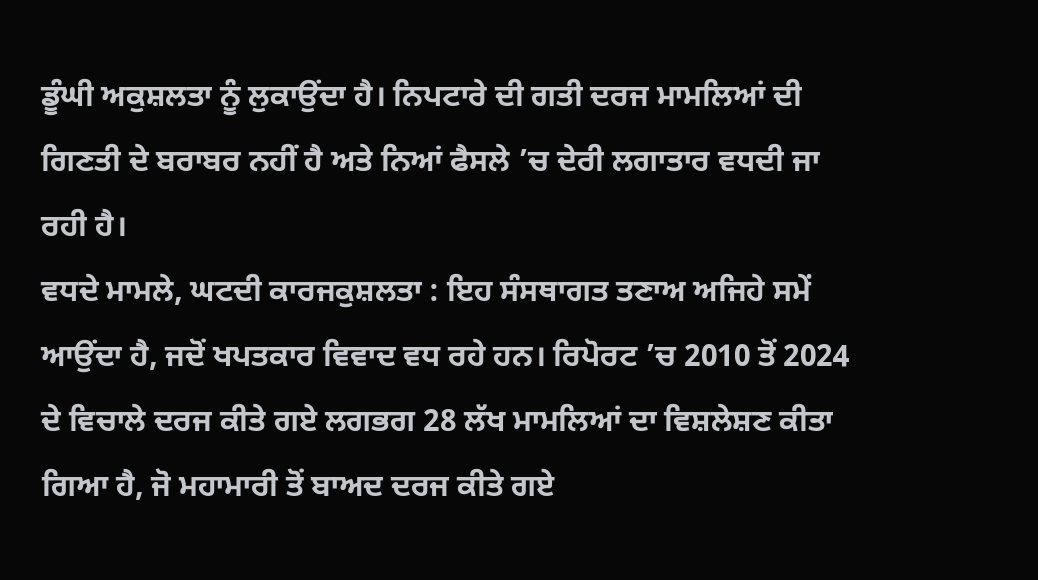ਡੂੰਘੀ ਅਕੁਸ਼ਲਤਾ ਨੂੰ ਲੁਕਾਉਂਦਾ ਹੈ। ਨਿਪਟਾਰੇ ਦੀ ਗਤੀ ਦਰਜ ਮਾਮਲਿਆਂ ਦੀ ਗਿਣਤੀ ਦੇ ਬਰਾਬਰ ਨਹੀਂ ਹੈ ਅਤੇ ਨਿਆਂ ਫੈਸਲੇ ’ਚ ਦੇਰੀ ਲਗਾਤਾਰ ਵਧਦੀ ਜਾ ਰਹੀ ਹੈ।
ਵਧਦੇ ਮਾਮਲੇ, ਘਟਦੀ ਕਾਰਜਕੁਸ਼ਲਤਾ : ਇਹ ਸੰਸਥਾਗਤ ਤਣਾਅ ਅਜਿਹੇ ਸਮੇਂ ਆਉਂਦਾ ਹੈ, ਜਦੋਂ ਖਪਤਕਾਰ ਵਿਵਾਦ ਵਧ ਰਹੇ ਹਨ। ਰਿਪੋਰਟ ’ਚ 2010 ਤੋਂ 2024 ਦੇ ਵਿਚਾਲੇ ਦਰਜ ਕੀਤੇ ਗਏ ਲਗਭਗ 28 ਲੱਖ ਮਾਮਲਿਆਂ ਦਾ ਵਿਸ਼ਲੇਸ਼ਣ ਕੀਤਾ ਗਿਆ ਹੈ, ਜੋ ਮਹਾਮਾਰੀ ਤੋਂ ਬਾਅਦ ਦਰਜ ਕੀਤੇ ਗਏ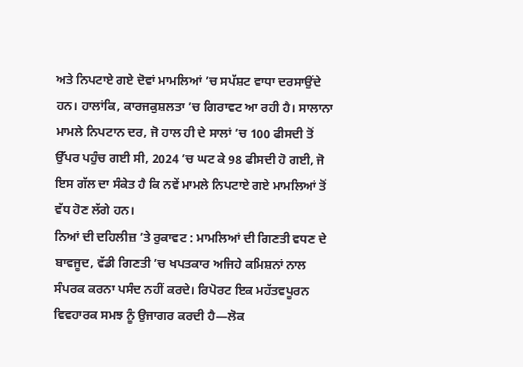ਅਤੇ ਨਿਪਟਾਏ ਗਏ ਦੋਵਾਂ ਮਾਮਲਿਆਂ ’ਚ ਸਪੱਸ਼ਟ ਵਾਧਾ ਦਰਸਾਉਂਦੇ ਹਨ। ਹਾਲਾਂਕਿ, ਕਾਰਜਕੁਸ਼ਲਤਾ ’ਚ ਗਿਰਾਵਟ ਆ ਰਹੀ ਹੈ। ਸਾਲਾਨਾ ਮਾਮਲੇ ਨਿਪਟਾਨ ਦਰ, ਜੋ ਹਾਲ ਹੀ ਦੇ ਸਾਲਾਂ ’ਚ 100 ਫੀਸਦੀ ਤੋਂ ਉੱਪਰ ਪਹੁੰਚ ਗਈ ਸੀ, 2024 ’ਚ ਘਟ ਕੇ 98 ਫੀਸਦੀ ਹੋ ਗਈ, ਜੋ ਇਸ ਗੱਲ ਦਾ ਸੰਕੇਤ ਹੈ ਕਿ ਨਵੇਂ ਮਾਮਲੇ ਨਿਪਟਾਏ ਗਏ ਮਾਮਲਿਆਂ ਤੋਂ ਵੱਧ ਹੋਣ ਲੱਗੇ ਹਨ।
ਨਿਆਂ ਦੀ ਦਹਿਲੀਜ਼ ’ਤੇ ਰੁਕਾਵਟ : ਮਾਮਲਿਆਂ ਦੀ ਗਿਣਤੀ ਵਧਣ ਦੇ ਬਾਵਜੂਦ, ਵੱਡੀ ਗਿਣਤੀ ’ਚ ਖਪਤਕਾਰ ਅਜਿਹੇ ਕਮਿਸ਼ਨਾਂ ਨਾਲ ਸੰਪਰਕ ਕਰਨਾ ਪਸੰਦ ਨਹੀਂ ਕਰਦੇ। ਰਿਪੋਰਟ ਇਕ ਮਹੱਤਵਪੂਰਨ ਵਿਵਹਾਰਕ ਸਮਝ ਨੂੰ ਉਜਾਗਰ ਕਰਦੀ ਹੈ—ਲੋਕ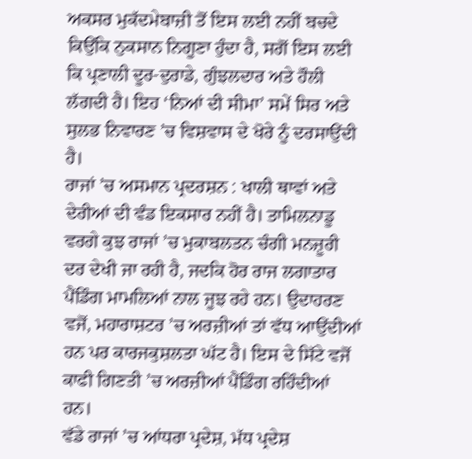ਅਕਸਰ ਮੁਕੱਦਮੇਬਾਜ਼ੀ ਤੋਂ ਇਸ ਲਈ ਨਹੀਂ ਬਚਦੇ ਕਿਉਂਕਿ ਨੁਕਸਾਨ ਨਿਗੂਣਾ ਹੁੰਦਾ ਹੈ, ਸਗੋਂ ਇਸ ਲਈ ਕਿ ਪ੍ਰਣਾਲੀ ਦੂਰ-ਦੁਰਾਡੇ, ਗੁੰਝਲਦਾਰ ਅਤੇ ਹੌਲੀ ਲੱਗਦੀ ਹੈ। ਇਹ ‘ਨਿਆਂ ਦੀ ਸੀਮਾ’ ਸਮੇਂ ਸਿਰ ਅਤੇ ਸੁਲਭ ਨਿਵਾਰਣ ’ਚ ਵਿਸ਼ਵਾਸ ਦੇ ਖੋਰੇ ਨੂੰ ਦਰਸਾਉਂਦੀ ਹੈ।
ਰਾਜਾਂ ’ਚ ਅਸਮਾਨ ਪ੍ਰਦਰਸ਼ਨ : ਖਾਲੀ ਥਾਵਾਂ ਅਤੇ ਦੇਰੀਆਂ ਦੀ ਵੰਡ ਇਕਸਾਰ ਨਹੀਂ ਹੈ। ਤਾਮਿਲਨਾਡੂ ਵਰਗੇ ਕੁਝ ਰਾਜਾਂ ’ਚ ਮੁਕਾਬਲਤਨ ਚੰਗੀ ਮਨਜ਼ੂਰੀ ਦਰ ਦੇਖੀ ਜਾ ਰਹੀ ਹੈ, ਜਦਕਿ ਹੋਰ ਰਾਜ ਲਗਾਤਾਰ ਪੈਂਡਿੰਗ ਮਾਮਲਿਆਂ ਨਾਲ ਜੂਝ ਰਹੇ ਹਨ। ਉਦਾਹਰਣ ਵਜੋਂ, ਮਹਾਰਾਸ਼ਟਰ ’ਚ ਅਰਜ਼ੀਆਂ ਤਾਂ ਵੱਧ ਆਉਂਦੀਆਂ ਹਨ ਪਰ ਕਾਰਜਕੁਸ਼ਲਤਾ ਘੱਟ ਹੈ। ਇਸ ਦੇ ਸਿੱਟੇ ਵਜੋਂ ਕਾਫੀ ਗਿਣਤੀ ’ਚ ਅਰਜ਼ੀਆਂ ਪੈਂਡਿੰਗ ਰਹਿੰਦੀਆਂ ਹਨ।
ਵੱਡੇ ਰਾਜਾਂ ’ਚ ਆਂਧਰਾ ਪ੍ਰਦੇਸ਼, ਮੱਧ ਪ੍ਰਦੇਸ਼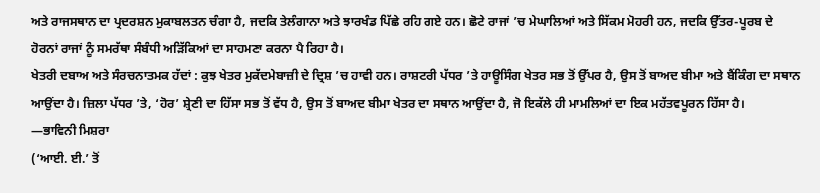ਅਤੇ ਰਾਜਸਥਾਨ ਦਾ ਪ੍ਰਦਰਸ਼ਨ ਮੁਕਾਬਲਤਨ ਚੰਗਾ ਹੈ, ਜਦਕਿ ਤੇਲੰਗਾਨਾ ਅਤੇ ਝਾਰਖੰਡ ਪਿੱਛੇ ਰਹਿ ਗਏ ਹਨ। ਛੋਟੇ ਰਾਜਾਂ ’ਚ ਮੇਘਾਲਿਆਂ ਅਤੇ ਸਿੱਕਮ ਮੋਹਰੀ ਹਨ, ਜਦਕਿ ਉੱਤਰ-ਪੂਰਬ ਦੇ ਹੋਰਨਾਂ ਰਾਜਾਂ ਨੂੰ ਸਮਰੱਥਾ ਸੰਬੰਧੀ ਅੜਿੱਕਿਆਂ ਦਾ ਸਾਹਮਣਾ ਕਰਨਾ ਪੈ ਰਿਹਾ ਹੈ।
ਖੇਤਰੀ ਦਬਾਅ ਅਤੇ ਸੰਰਚਨਾਤਮਕ ਹੱਦਾਂ : ਕੁਝ ਖੇਤਰ ਮੁਕੱਦਮੇਬਾਜ਼ੀ ਦੇ ਦ੍ਰਿਸ਼ ’ਚ ਹਾਵੀ ਹਨ। ਰਾਸ਼ਟਰੀ ਪੱਧਰ ’ਤੇ ਹਾਊਸਿੰਗ ਖੇਤਰ ਸਭ ਤੋਂ ਉੱਪਰ ਹੈ, ਉਸ ਤੋਂ ਬਾਅਦ ਬੀਮਾ ਅਤੇ ਬੈਂਕਿੰਗ ਦਾ ਸਥਾਨ ਆਉਂਦਾ ਹੈ। ਜ਼ਿਲਾ ਪੱਧਰ ’ਤੇ, ‘ਹੋਰ’ ਸ਼੍ਰੇਣੀ ਦਾ ਹਿੱਸਾ ਸਭ ਤੋਂ ਵੱਧ ਹੈ, ਉਸ ਤੋਂ ਬਾਅਦ ਬੀਮਾ ਖੇਤਰ ਦਾ ਸਥਾਨ ਆਉਂਦਾ ਹੈ, ਜੋ ਇਕੱਲੇ ਹੀ ਮਾਮਲਿਆਂ ਦਾ ਇਕ ਮਹੱਤਵਪੂਰਨ ਹਿੱਸਾ ਹੈ।
—ਭਾਵਿਨੀ ਮਿਸ਼ਰਾ
(‘ਆਈ. ਈ.’ ਤੋਂ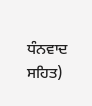ਧੰਨਵਾਦ ਸਹਿਤ)